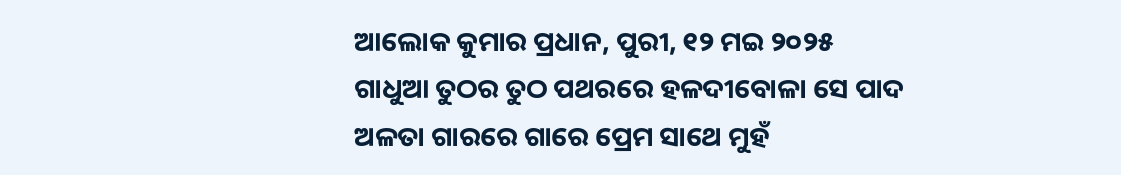ଆଲୋକ କୁମାର ପ୍ରଧାନ, ପୁରୀ, ୧୨ ମଇ ୨୦୨୫
ଗାଧୁଆ ତୁଠର ତୁଠ ପଥରରେ ହଳଦୀବୋଳା ସେ ପାଦ
ଅଳତା ଗାରରେ ଗାରେ ପ୍ରେମ ସାଥେ ମୁହଁ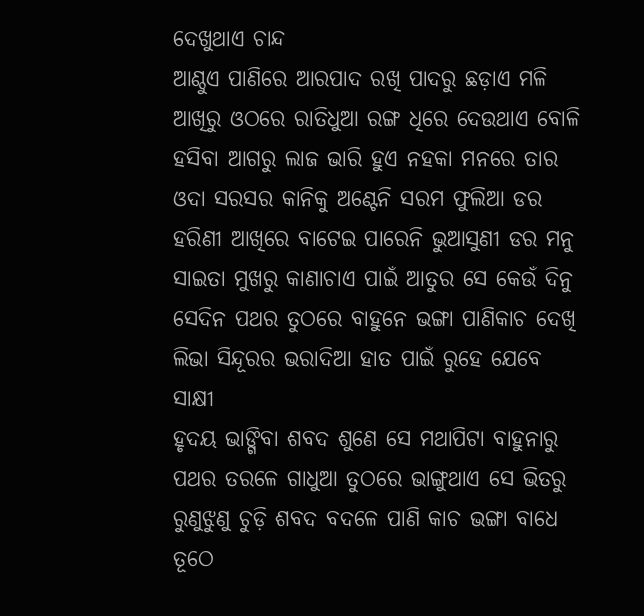ଦେଖୁଥାଏ ଚାନ୍ଦ
ଆଣ୍ଠୁଏ ପାଣିରେ ଆରପାଦ ରଖି ପାଦରୁ ଛଡ଼ାଏ ମଳି
ଆଖିରୁ ଓଠରେ ରାତିଧୁଆ ରଙ୍ଗ ଧିରେ ଦେଉଥାଏ ବୋଳି
ହସିବା ଆଗରୁ ଲାଜ ଭାରି ହୁଏ ନହକା ମନରେ ତାର
ଓଦା ସରସର କାନିକୁ ଅଣ୍ଟେନି ସରମ ଫୁଲିଆ ଡର
ହରିଣୀ ଆଖିରେ ବାଟେଇ ପାରେନି ଭୁଆସୁଣୀ ଡର ମନୁ
ସାଇତା ମୁଖରୁ କାଣାଚାଏ ପାଇଁ ଆତୁର ସେ କେଉଁ ଦିନୁ
ସେଦିନ ପଥର ତୁଠରେ ବାହୁନେ ଭଙ୍ଗା ପାଣିକାଚ ଦେଖି
ଲିଭା ସିନ୍ଦୂରର ଭରାଦିଆ ହାତ ପାଇଁ ରୁହେ ଯେବେ ସାକ୍ଷୀ
ହୃଦୟ ଭାଙ୍ଗିବା ଶବଦ ଶୁଣେ ସେ ମଥାପିଟା ବାହୁନାରୁ
ପଥର ତରଳେ ଗାଧୁଆ ତୁଠରେ ଭାଙ୍ଗୁଥାଏ ସେ ଭିତରୁ
ରୁଣୁଝୁଣୁ ଚୁଡ଼ି ଶବଦ ବଦଳେ ପାଣି କାଚ ଭଙ୍ଗା ବାଧେ
ତୂଠେ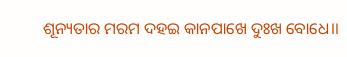ଶୂନ୍ୟତାର ମରମ ଦହଇ କାନପାଖେ ଦୁଃଖ ବୋଧେ।।